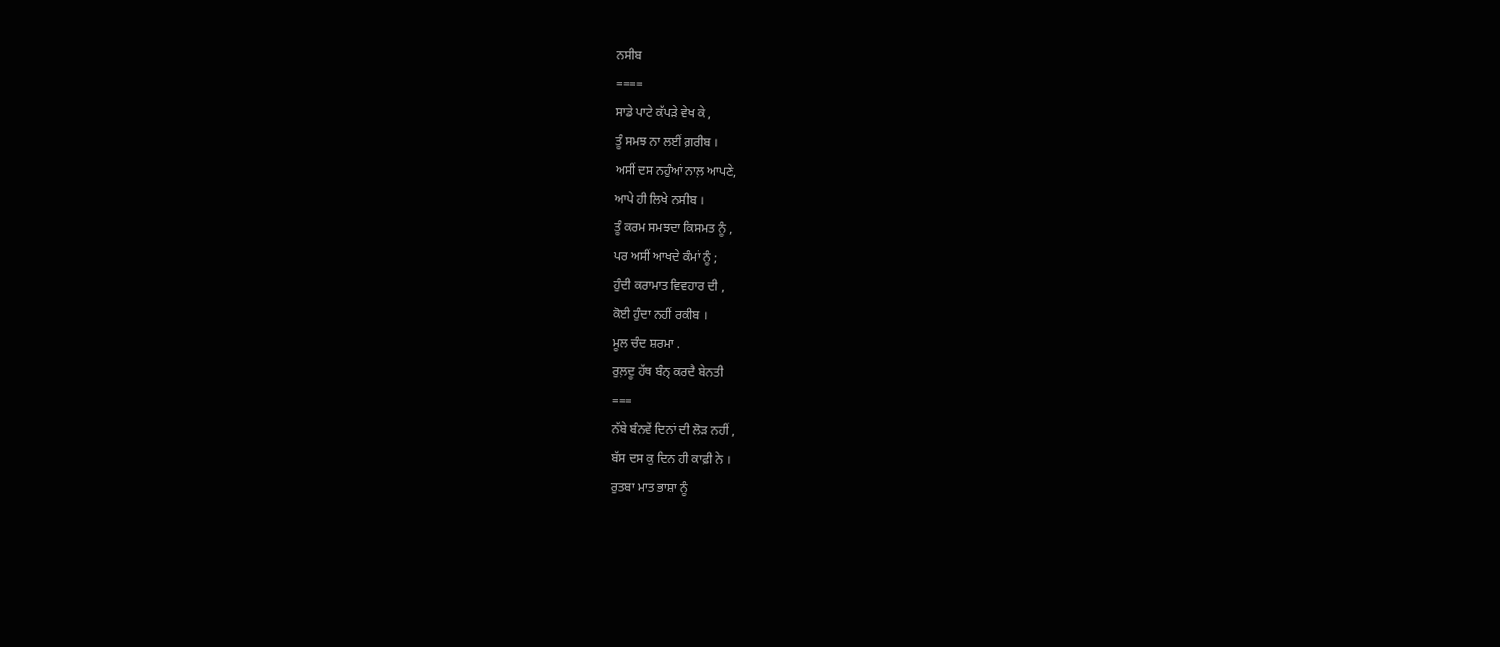ਨਸੀਬ
====
ਸਾਡੇ ਪਾਟੇ ਕੱਪੜੇ ਵੇਖ ਕੇ ,
ਤੂੰ ਸਮਝ ਨਾ ਲਈਂ ਗ਼ਰੀਬ ।
ਅਸੀਂ ਦਸ ਨਹੁੰਆਂ ਨਾਲ਼ ਆਪਣੇ,
ਆਪੇ ਹੀ ਲਿਖੇ ਨਸੀਬ ।
ਤੂੰ ਕਰਮ ਸਮਝਦਾ ਕਿਸਮਤ ਨੂੰ ,
ਪਰ ਅਸੀਂ ਆਖਦੇ ਕੰਮਾਂ ਨੂੰ ;
ਹੁੰਦੀ ਕਰਾਮਾਤ ਵਿਵਹਾਰ ਦੀ ,
ਕੋਈ ਹੁੰਦਾ ਨਹੀਂ ਰਕੀਬ ।
ਮੂਲ ਚੰਦ ਸ਼ਰਮਾ .
ਰੁਲ਼ਦੂ ਹੱਥ ਬੰਨ੍ ਕਰਦੈ ਬੇਨਤੀ
===
ਨੱਬੇ ਬੰਨਵੇਂ ਦਿਨਾਂ ਦੀ ਲੋੜ ਨਹੀਂ ,
ਬੱਸ ਦਸ ਕੁ ਦਿਨ ਹੀ ਕਾਫ਼ੀ ਨੇ ।
ਰੁਤਬਾ ਮਾਤ ਭਾਸ਼ਾ ਨੂੰ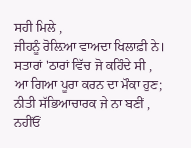ਸਹੀ ਮਿਲੇ ,
ਜੀਹਨੂੰ ਰੋਲ਼ਿਆ ਵਾਅਦਾ ਖਿਲਾਫ਼ੀ ਨੇ।
ਸਤਾਰਾਂ 'ਠਾਰਾਂ ਵਿੱਚ ਜੋ ਕਹਿੰਦੇ ਸੀ ,
ਆ ਗਿਆ ਪੂਰਾ ਕਰਨ ਦਾ ਮੌਕਾ ਹੁਣ;
ਨੀਤੀ ਸੱਭਿਆਚਾਰਕ ਜੇ ਨਾ ਬਣੀਂ ,
ਨਹੀਂਓਂ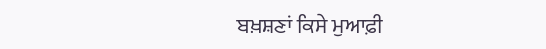ਬਖ਼ਸ਼ਣਾਂ ਕਿਸੇ ਮੁਆਫ਼ੀ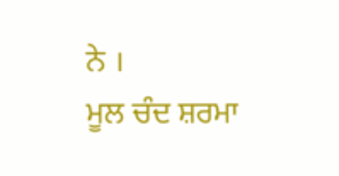ਨੇ ।
ਮੂਲ ਚੰਦ ਸ਼ਰਮਾ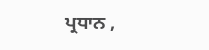ਪ੍ਰਧਾਨ ,